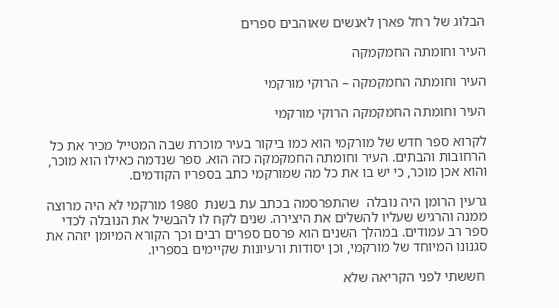הבלוג של רחל פארן לאנשים שאוהבים ספרים

העיר וחומתה החמקמקה

העיר וחומתה החמקמקה – הרוקי מורקמי

העיר וחומתה החמקמקה הרוקי מורקמי

לקרוא ספר חדש של מורקמי הוא כמו ביקור בעיר מוכרת שבה המטייל מכיר את כל הרחובות והבתים. העיר וחומתה החמקמקה כזה הוא. ספר שנדמה כאילו הוא מוכר, והוא אכן מוכר, כי יש בו את כל מה שמורקמי כתב בספריו הקודמים.

גרעין הרומן היה נובלה  שהתפרסמה בכתב עת בשנת  1980 מורקמי לא היה מרוצה ממנה והרגיש שעליו להשלים את היצירה. שנים לקח לו להבשיל את הנובלה לכדי ספר רב עמודים. במהלך השנים הוא פרסם ספרים רבים וכך הקורא המיומן יזהה את סגנונו המיוחד של מורקמי, וכן יסודות ורעיונות שקיימים בספריו.

 חששתי לפני הקריאה שלא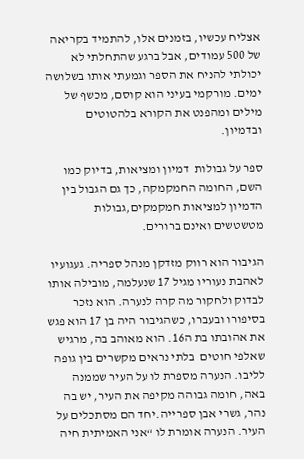אצליח עכשיו, בזמנים אלו, להתמיד בקריאה של 500 עמודים, אבל ברגע שהתחלתי לא יכולתי להניח את הספר וגמעתי אותו בשלושה ימים. מורקמי בעיני הוא קוסם, מכשף של מילים ומהפנט את הקורא בלהטוטים ובדמיון.

ספר על גבולות  דמיון ומציאות, בדיוק כמו השם, החומה החמקמקה, כך גם הגבול בין הדמיון למציאות חמקמקים,גבולות מטשטשים ואינם ברורים.

הגיבור הוא רווק מזדקן מנהל ספריה. געגועיו לאהבת נעוריו מגיל 17 שנעלמה, מובילה אותו לבדוק ולחקור מה קרה לנערה. הוא נזכר בסיפורו ובעברו, כשהגיבור היה בן 17 הוא פגש את אהובתו בת ה16. הוא מאוהב בה, מרגיש שאלפי חוטים  בלתי נראים מקשרים בין גופה לליבו. הנערה מספרת לו על העיר שממנה באה, חומה גבוהה מקיפה את העיר, יש בה נהר, גשרי אבן ספרייה.יחד הם מסתכלים על העיר. הנערה אומרת לו “אני האמיתית חיה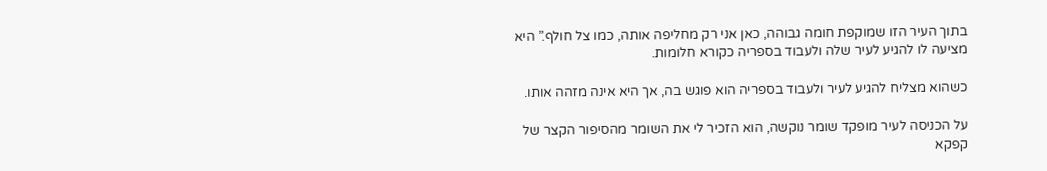בתוך העיר הזו שמוקפת חומה גבוהה, כאן אני רק מחליפה אותה, כמו צל חולף.” היא מציעה לו להגיע לעיר שלה ולעבוד בספריה כקורא חלומות.

כשהוא מצליח להגיע לעיר ולעבוד בספריה הוא פוגש בה, אך היא אינה מזהה אותו.

על הכניסה לעיר מופקד שומר נוקשה, הוא הזכיר לי את השומר מהסיפור הקצר של קפקא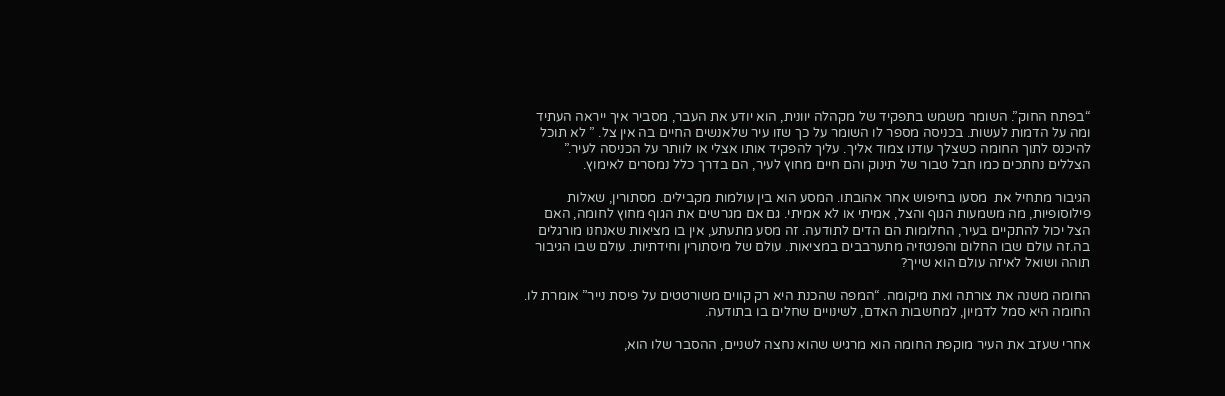“בפתח החוק”. השומר משמש בתפקיד של מקהלה יוונית, הוא יודע את העבר, מסביר איך ייראה העתיד ומה על הדמות לעשות. בכניסה מספר לו השומר על כך שזו עיר שלאנשים החיים בה אין צל. ” לא תוכל להיכנס לתוך החומה כשצלך עודנו צמוד אליך. עליך להפקיד אותו אצלי או לוותר על הכניסה לעיר.” הצללים נחתכים כמו חבל טבור של תינוק והם חיים מחוץ לעיר, הם בדרך כלל נמסרים לאימוץ.

הגיבור מתחיל את  מסעו בחיפוש אחר אהובתו. המסע הוא בין עולמות מקבילים. מסתורין, שאלות פילוסופיות, מה משמעות הגוף והצל, אמיתי או לא אמיתי. גם אם מגרשים את הגוף מחוץ לחומה, האם הצל יכול להתקיים בעיר, החלומות הם הדים לתודעה. זה מסע מתעתע, אין בו מציאות שאנחנו מורגלים בה.זה עולם שבו החלום והפנטזיה מתערבבים במציאות. עולם של מיסתורין וחידתיות. עולם שבו הגיבור תוהה ושואל לאיזה עולם הוא שייך?

החומה משנה את צורתה ואת מיקומה. “המפה שהכנת היא רק קווים משורטטים על פיסת נייר” אומרת לו. החומה היא סמל לדמיון, למחשבות האדם, לשינויים שחלים בו בתודעה.

אחרי שעזב את העיר מוקפת החומה הוא מרגיש שהוא נחצה לשניים, ההסבר שלו הוא,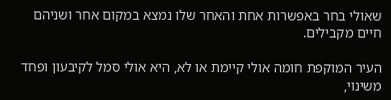שאולי בחר באפשרות אחת והאחר שלו נמצא במקום אחר ושניהם חיים מקבילים.

העיר המוקפת חומה אולי קיימת או לא, היא אולי סמל לקיבעון ופחד משינוי,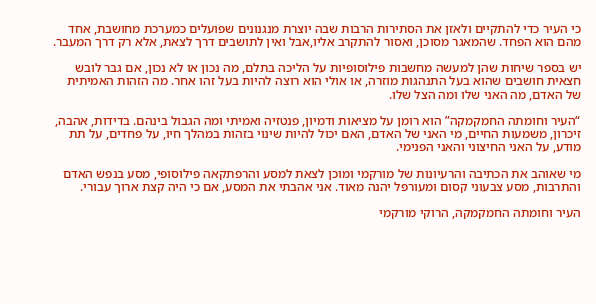כי העיר כדי להתקיים ולאזן את הסתירות הרבות שבה יוצרת מנגנונים שפועלים כמערכת מחושבת, אחד מהם הוא הפחד. שהמאגר מסוכן, ואסור להתקרב אליו,אבל ואין לתושבים דרך לצאת, אלא רק דרך המעבר.

יש בספר שיחות שהן למעשה מחשבות פילוסופיות על הליכה בתלם, מה נכון או לא נכון, אם גבר לובש חצאית חושבים שהוא בעל התנהגות מוזרה, או אולי הוא רוצה להיות בעל זהו אחר. מה הזהות האמיתית של האדם, מה האני שלו ומה הצל שלו.

“העיר וחומתה החמקמקה” הוא רומן על מציאות ודמיון, פנטזיה ואמיתי ומה הגבול בינהם. בדידות, אהבה, זיכרון, משמעות החיים, מי האני של האדם, האם יכול להיות שינוי בזהות במהלך חיו, על פחדים, על תת מודע, על האני החיצוני והאני הפנימי.

מי שאוהב את הכתיבה והרעיונות של מורקמי ומוכן לצאת למסע והרפתקאה פילוסופי, מסע בנפש האדם והתרבות, מסע צבעוני קסום ומעורפל יהנה מאוד. אני אהבתי את המסע, אם כי היה קצת ארוך עבורי.

העיר וחומתה החמקמקה, הרוקי מורקמי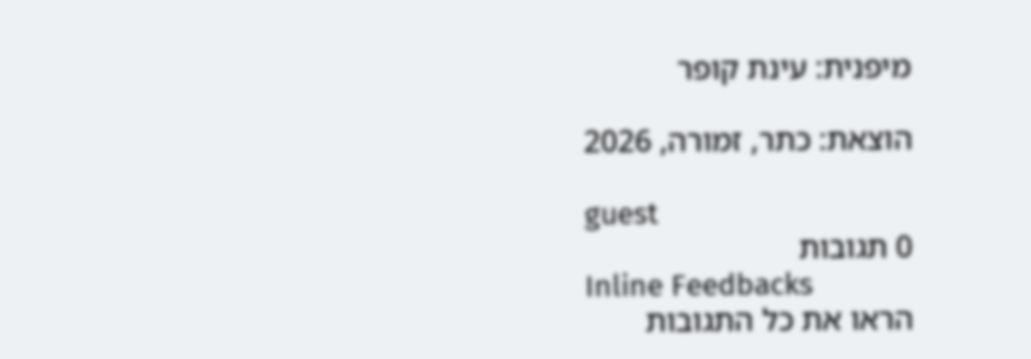מיפנית: עינת קופר

הוצאת: כתר, זמורה, 2026

guest
0 תגובות
Inline Feedbacks
הראו את כל התגובות